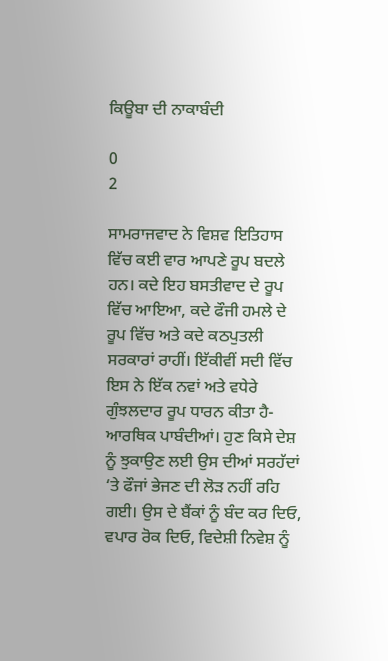ਕਿਊਬਾ ਦੀ ਨਾਕਾਬੰਦੀ

0
2

ਸਾਮਰਾਜਵਾਦ ਨੇ ਵਿਸ਼ਵ ਇਤਿਹਾਸ ਵਿੱਚ ਕਈ ਵਾਰ ਆਪਣੇ ਰੂਪ ਬਦਲੇ ਹਨ। ਕਦੇ ਇਹ ਬਸਤੀਵਾਦ ਦੇ ਰੂਪ ਵਿੱਚ ਆਇਆ, ਕਦੇ ਫੌਜੀ ਹਮਲੇ ਦੇ ਰੂਪ ਵਿੱਚ ਅਤੇ ਕਦੇ ਕਠਪੁਤਲੀ ਸਰਕਾਰਾਂ ਰਾਹੀਂ। ਇੱਕੀਵੀਂ ਸਦੀ ਵਿੱਚ ਇਸ ਨੇ ਇੱਕ ਨਵਾਂ ਅਤੇ ਵਧੇਰੇ ਗੁੰਝਲਦਾਰ ਰੂਪ ਧਾਰਨ ਕੀਤਾ ਹੈ-ਆਰਥਿਕ ਪਾਬੰਦੀਆਂ। ਹੁਣ ਕਿਸੇ ਦੇਸ਼ ਨੂੰ ਝੁਕਾਉਣ ਲਈ ਉਸ ਦੀਆਂ ਸਰਹੱਦਾਂ ‘ਤੇ ਫੌਜਾਂ ਭੇਜਣ ਦੀ ਲੋੜ ਨਹੀਂ ਰਹਿ ਗਈ। ਉਸ ਦੇ ਬੈਂਕਾਂ ਨੂੰ ਬੰਦ ਕਰ ਦਿਓ, ਵਪਾਰ ਰੋਕ ਦਿਓ, ਵਿਦੇਸ਼ੀ ਨਿਵੇਸ਼ ਨੂੰ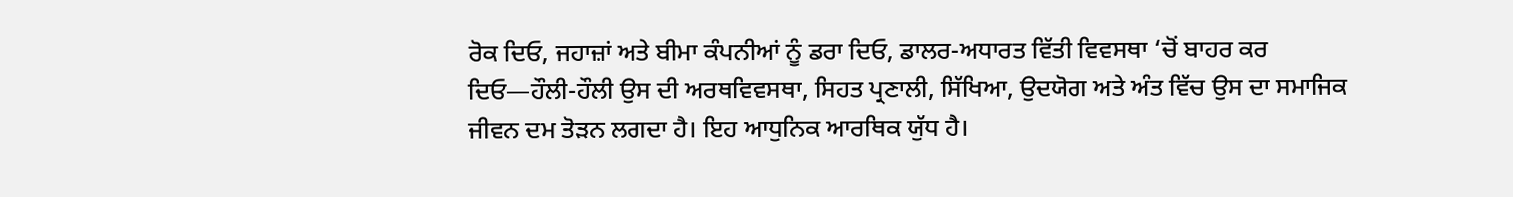ਰੋਕ ਦਿਓ, ਜਹਾਜ਼ਾਂ ਅਤੇ ਬੀਮਾ ਕੰਪਨੀਆਂ ਨੂੰ ਡਰਾ ਦਿਓ, ਡਾਲਰ-ਅਧਾਰਤ ਵਿੱਤੀ ਵਿਵਸਥਾ ‘ਚੋਂ ਬਾਹਰ ਕਰ ਦਿਓ—ਹੌਲੀ-ਹੌਲੀ ਉਸ ਦੀ ਅਰਥਵਿਵਸਥਾ, ਸਿਹਤ ਪ੍ਰਣਾਲੀ, ਸਿੱਖਿਆ, ਉਦਯੋਗ ਅਤੇ ਅੰਤ ਵਿੱਚ ਉਸ ਦਾ ਸਮਾਜਿਕ ਜੀਵਨ ਦਮ ਤੋੜਨ ਲਗਦਾ ਹੈ। ਇਹ ਆਧੁਨਿਕ ਆਰਥਿਕ ਯੁੱਧ ਹੈ।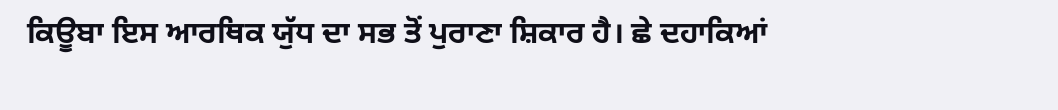ਕਿਊਬਾ ਇਸ ਆਰਥਿਕ ਯੁੱਧ ਦਾ ਸਭ ਤੋਂ ਪੁਰਾਣਾ ਸ਼ਿਕਾਰ ਹੈ। ਛੇ ਦਹਾਕਿਆਂ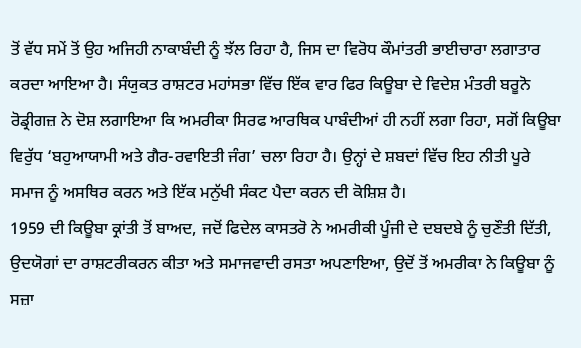ਤੋਂ ਵੱਧ ਸਮੇਂ ਤੋਂ ਉਹ ਅਜਿਹੀ ਨਾਕਾਬੰਦੀ ਨੂੰ ਝੱਲ ਰਿਹਾ ਹੈ, ਜਿਸ ਦਾ ਵਿਰੋਧ ਕੌਮਾਂਤਰੀ ਭਾਈਚਾਰਾ ਲਗਾਤਾਰ ਕਰਦਾ ਆਇਆ ਹੈ। ਸੰਯੁਕਤ ਰਾਸ਼ਟਰ ਮਹਾਂਸਭਾ ਵਿੱਚ ਇੱਕ ਵਾਰ ਫਿਰ ਕਿਊਬਾ ਦੇ ਵਿਦੇਸ਼ ਮੰਤਰੀ ਬਰੂਨੋ ਰੋਡ੍ਰੀਗਜ਼ ਨੇ ਦੋਸ਼ ਲਗਾਇਆ ਕਿ ਅਮਰੀਕਾ ਸਿਰਫ ਆਰਥਿਕ ਪਾਬੰਦੀਆਂ ਹੀ ਨਹੀਂ ਲਗਾ ਰਿਹਾ, ਸਗੋਂ ਕਿਊਬਾ ਵਿਰੁੱਧ ‘ਬਹੁਆਯਾਮੀ ਅਤੇ ਗੈਰ-ਰਵਾਇਤੀ ਜੰਗ’ ਚਲਾ ਰਿਹਾ ਹੈ। ਉਨ੍ਹਾਂ ਦੇ ਸ਼ਬਦਾਂ ਵਿੱਚ ਇਹ ਨੀਤੀ ਪੂਰੇ ਸਮਾਜ ਨੂੰ ਅਸਥਿਰ ਕਰਨ ਅਤੇ ਇੱਕ ਮਨੁੱਖੀ ਸੰਕਟ ਪੈਦਾ ਕਰਨ ਦੀ ਕੋਸ਼ਿਸ਼ ਹੈ।
1959 ਦੀ ਕਿਊਬਾ ਕ੍ਰਾਂਤੀ ਤੋਂ ਬਾਅਦ, ਜਦੋਂ ਫਿਦੇਲ ਕਾਸਤਰੋ ਨੇ ਅਮਰੀਕੀ ਪੂੰਜੀ ਦੇ ਦਬਦਬੇ ਨੂੰ ਚੁਣੌਤੀ ਦਿੱਤੀ, ਉਦਯੋਗਾਂ ਦਾ ਰਾਸ਼ਟਰੀਕਰਨ ਕੀਤਾ ਅਤੇ ਸਮਾਜਵਾਦੀ ਰਸਤਾ ਅਪਣਾਇਆ, ਉਦੋਂ ਤੋਂ ਅਮਰੀਕਾ ਨੇ ਕਿਊਬਾ ਨੂੰ ਸਜ਼ਾ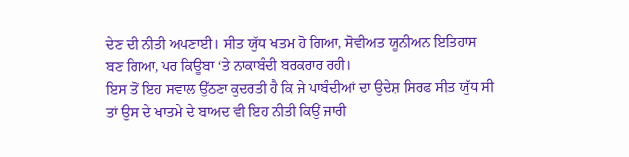ਦੇਣ ਦੀ ਨੀਤੀ ਅਪਣਾਈ। ਸੀਤ ਯੁੱਧ ਖਤਮ ਹੋ ਗਿਆ, ਸੋਵੀਅਤ ਯੂਨੀਅਨ ਇਤਿਹਾਸ ਬਣ ਗਿਆ, ਪਰ ਕਿਊਬਾ ‘ਤੇ ਨਾਕਾਬੰਦੀ ਬਰਕਰਾਰ ਰਹੀ।
ਇਸ ਤੋਂ ਇਹ ਸਵਾਲ ਉੱਠਣਾ ਕੁਦਰਤੀ ਹੈ ਕਿ ਜੇ ਪਾਬੰਦੀਆਂ ਦਾ ਉਦੇਸ਼ ਸਿਰਫ ਸੀਤ ਯੁੱਧ ਸੀ ਤਾਂ ਉਸ ਦੇ ਖਾਤਮੇ ਦੇ ਬਾਅਦ ਵੀ ਇਹ ਨੀਤੀ ਕਿਉਂ ਜਾਰੀ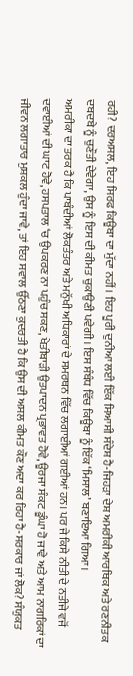ਰਹੀ? ਦਰਅਸਲ, ਇਹ ਸਿਰਫ ਕਿਊਬਾ ਦਾ ਮੁੱਦਾ ਨਹੀਂ। ਇਹ ਪੂਰੀ ਦੁਨੀਆ ਲਈ ਇੱਕ ਸਿਆਸੀ ਸੰਦੇਸ਼ ਹੈ-ਜਿਹੜਾ ਦੇਸ਼ ਅਮਰੀਕੀ ਆਰਥਿਕ ਅਤੇ ਰਣਨੀਤਕ ਦਬਦਬੇ ਨੂੰ ਚੁਣੌਤੀ ਦੇਵੇਗਾ, ਉਸ ਨੂੰ ਇਸ ਦੀ ਕੀਮਤ ਚੁਕਾਉਣੀ ਪਵੇਗੀ। ਇਸ ਸੰਬੰਧ ਵਿੱਚ ਕਿਊਬਾ ਨੂੰ ਇੱਕ ‘ਮਿਸਾਲ’ ਬਣਾਇਆ ਗਿਆ।
ਅਮਰੀਕਾ ਦਾ ਤਰਕ ਹੈ ਕਿ ਪਾਬੰਦੀਆਂ ਲੋਕਤੰਤਰ ਅਤੇ ਮਨੁੱਖੀ ਅਧਿਕਾਰਾਂ ਦੇ ਸਮਰਥਨ ਵਿੱਚ ਲਗਾਈਆਂ ਗਈਆਂ ਹਨ। ਪਰ ਜੇ ਕਿਸੇ ਨੀਤੀ ਦੇ ਨਤੀਜੇ ਵਜੋਂ ਦਵਾਈਆਂ ਦੀ ਘਾਟ ਹੋਵੇ, ਹਸਪਤਾਲ ‘ਚ ਉਪਕਰਣ ਨਾ ਪਹੁੰਚ ਸਕਣ, ਖੇਤੀਬਾੜੀ ਉਤਪਾਦਨ ਪ੍ਰਭਾਵਤ ਹੋਵੇ, ਊਰਜਾ ਸੰਕਟ ਡੂੰਘਾ ਹੋ ਜਾਵੇ ਅਤੇ ਆਮ ਨਾਗਰਿਕਾਂ ਦਾ ਜੀਵਨ ਲਗਾਤਾਰ ਮੁਸ਼ਕਲ ਹੁੰਦਾ ਜਾਵੇ, ਤਾਂ ਇਹ ਸਵਾਲ ਉੱਠਣਾ ਕੁਦਰਤੀ ਹੈ ਕਿ ਉਸ ਦੀ ਅਸਲ ਕੀਮਤ ਕੌਣ ਅਦਾ ਕਰ ਰਿਹਾ ਹੈ-ਸਰਕਾਰ ਜਾਂ ਲੋਕ? ਸੰਯੁਕਤ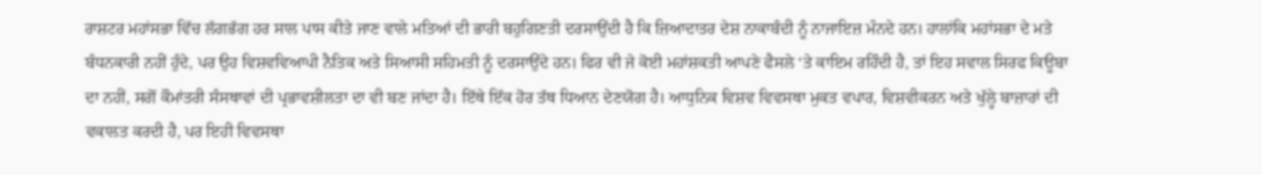ਰਾਸ਼ਟਰ ਮਹਾਂਸਭਾ ਵਿੱਚ ਲੱਗਭੱਗ ਹਰ ਸਾਲ ਪਾਸ ਕੀਤੇ ਜਾਣ ਵਾਲੇ ਮਤਿਆਂ ਦੀ ਭਾਰੀ ਬਹੁਗਿਣਤੀ ਦਰਸਾਉਂਦੀ ਹੈ ਕਿ ਜ਼ਿਆਦਾਤਰ ਦੇਸ਼ ਨਾਕਾਬੰਦੀ ਨੂੰ ਨਾਜਾਇਜ਼ ਮੰਨਦੇ ਹਨ। ਹਾਲਾਂਕਿ ਮਹਾਂਸਭਾ ਦੇ ਮਤੇ ਬੰਧਨਕਾਰੀ ਨਹੀਂ ਹੁੰਦੇ, ਪਰ ਉਹ ਵਿਸ਼ਵਵਿਆਪੀ ਨੈਤਿਕ ਅਤੇ ਸਿਆਸੀ ਸਹਿਮਤੀ ਨੂੰ ਦਰਸਾਉਂਦੇ ਹਨ। ਫਿਰ ਵੀ ਜੇ ਕੋਈ ਮਹਾਂਸ਼ਕਤੀ ਆਪਣੇ ਫੈਸਲੇ ‘ਤੇ ਕਾਇਮ ਰਹਿੰਦੀ ਹੈ, ਤਾਂ ਇਹ ਸਵਾਲ ਸਿਰਫ ਕਿਊਬਾ ਦਾ ਨਹੀਂ, ਸਗੋਂ ਕੌਮਾਂਤਰੀ ਸੰਸਥਾਵਾਂ ਦੀ ਪ੍ਰਭਾਵਸ਼ੀਲਤਾ ਦਾ ਵੀ ਬਣ ਜਾਂਦਾ ਹੈ। ਇੱਥੇ ਇੱਕ ਹੋਰ ਤੱਥ ਧਿਆਨ ਦੇਣਯੋਗ ਹੈ। ਆਧੁਨਿਕ ਵਿਸ਼ਵ ਵਿਵਸਥਾ ਮੁਕਤ ਵਪਾਰ, ਵਿਸ਼ਵੀਕਰਨ ਅਤੇ ਖੁੱਲ੍ਹੇ ਬਾਜ਼ਾਰਾਂ ਦੀ ਵਕਾਲਤ ਕਰਦੀ ਹੈ, ਪਰ ਇਹੀ ਵਿਵਸਥਾ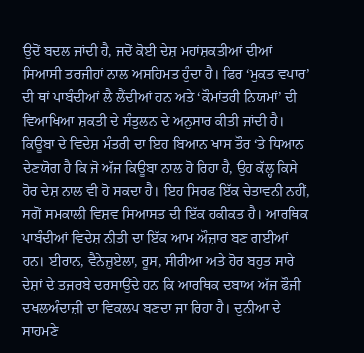ਉਦੋਂ ਬਦਲ ਜਾਂਦੀ ਹੈ, ਜਦੋਂ ਕੋਈ ਦੇਸ਼ ਮਹਾਂਸ਼ਕਤੀਆਂ ਦੀਆਂ ਸਿਆਸੀ ਤਰਜੀਹਾਂ ਨਾਲ ਅਸਹਿਮਤ ਹੁੰਦਾ ਹੈ। ਫਿਰ ‘ਮੁਕਤ ਵਪਾਰ’ ਦੀ ਥਾਂ ਪਾਬੰਦੀਆਂ ਲੈ ਲੈਂਦੀਆਂ ਹਨ ਅਤੇ ‘ਕੌਮਾਂਤਰੀ ਨਿਯਮਾਂ’ ਦੀ ਵਿਆਖਿਆ ਸ਼ਕਤੀ ਦੇ ਸੰਤੁਲਨ ਦੇ ਅਨੁਸਾਰ ਕੀਤੀ ਜਾਂਦੀ ਹੈ।
ਕਿਊਬਾ ਦੇ ਵਿਦੇਸ਼ ਮੰਤਰੀ ਦਾ ਇਹ ਬਿਆਨ ਖਾਸ ਤੌਰ ‘ਤੇ ਧਿਆਨ ਦੇਣਯੋਗ ਹੈ ਕਿ ਜੋ ਅੱਜ ਕਿਊਬਾ ਨਾਲ ਹੋ ਰਿਹਾ ਹੈ, ਉਹ ਕੱਲ੍ਹ ਕਿਸੇ ਹੋਰ ਦੇਸ਼ ਨਾਲ ਵੀ ਹੋ ਸਕਦਾ ਹੈ। ਇਹ ਸਿਰਫ ਇੱਕ ਚੇਤਾਵਨੀ ਨਹੀਂ, ਸਗੋਂ ਸਮਕਾਲੀ ਵਿਸ਼ਵ ਸਿਆਸਤ ਦੀ ਇੱਕ ਹਕੀਕਤ ਹੈ। ਆਰਥਿਕ ਪਾਬੰਦੀਆਂ ਵਿਦੇਸ਼ ਨੀਤੀ ਦਾ ਇੱਕ ਆਮ ਔਜ਼ਾਰ ਬਣ ਗਈਆਂ ਹਨ। ਈਰਾਨ, ਵੈਨੇਜ਼ੁਏਲਾ, ਰੂਸ, ਸੀਰੀਆ ਅਤੇ ਹੋਰ ਬਹੁਤ ਸਾਰੇ ਦੇਸ਼ਾਂ ਦੇ ਤਜਰਬੇ ਦਰਸਾਉਂਦੇ ਹਨ ਕਿ ਆਰਥਿਕ ਦਬਾਅ ਅੱਜ ਫੌਜੀ ਦਖਲਅੰਦਾਜ਼ੀ ਦਾ ਵਿਕਲਪ ਬਣਦਾ ਜਾ ਰਿਹਾ ਹੈ। ਦੁਨੀਆ ਦੇ ਸਾਹਮਣੇ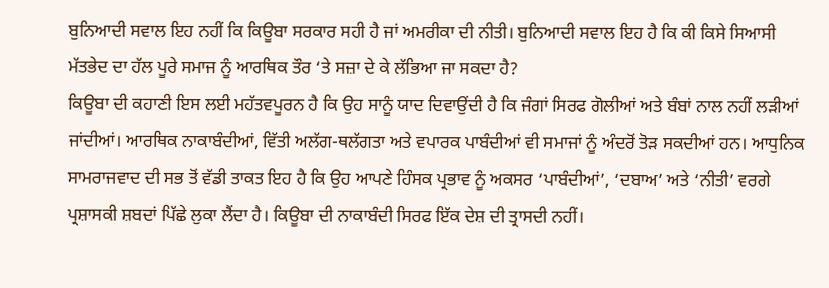ਬੁਨਿਆਦੀ ਸਵਾਲ ਇਹ ਨਹੀਂ ਕਿ ਕਿਊਬਾ ਸਰਕਾਰ ਸਹੀ ਹੈ ਜਾਂ ਅਮਰੀਕਾ ਦੀ ਨੀਤੀ। ਬੁਨਿਆਦੀ ਸਵਾਲ ਇਹ ਹੈ ਕਿ ਕੀ ਕਿਸੇ ਸਿਆਸੀ ਮੱਤਭੇਦ ਦਾ ਹੱਲ ਪੂਰੇ ਸਮਾਜ ਨੂੰ ਆਰਥਿਕ ਤੌਰ ‘ਤੇ ਸਜ਼ਾ ਦੇ ਕੇ ਲੱਭਿਆ ਜਾ ਸਕਦਾ ਹੈ?
ਕਿਊਬਾ ਦੀ ਕਹਾਣੀ ਇਸ ਲਈ ਮਹੱਤਵਪੂਰਨ ਹੈ ਕਿ ਉਹ ਸਾਨੂੰ ਯਾਦ ਦਿਵਾਉਂਦੀ ਹੈ ਕਿ ਜੰਗਾਂ ਸਿਰਫ ਗੋਲੀਆਂ ਅਤੇ ਬੰਬਾਂ ਨਾਲ ਨਹੀਂ ਲੜੀਆਂ ਜਾਂਦੀਆਂ। ਆਰਥਿਕ ਨਾਕਾਬੰਦੀਆਂ, ਵਿੱਤੀ ਅਲੱਗ-ਥਲੱਗਤਾ ਅਤੇ ਵਪਾਰਕ ਪਾਬੰਦੀਆਂ ਵੀ ਸਮਾਜਾਂ ਨੂੰ ਅੰਦਰੋਂ ਤੋੜ ਸਕਦੀਆਂ ਹਨ। ਆਧੁਨਿਕ ਸਾਮਰਾਜਵਾਦ ਦੀ ਸਭ ਤੋਂ ਵੱਡੀ ਤਾਕਤ ਇਹ ਹੈ ਕਿ ਉਹ ਆਪਣੇ ਹਿੰਸਕ ਪ੍ਰਭਾਵ ਨੂੰ ਅਕਸਰ ‘ਪਾਬੰਦੀਆਂ’, ‘ਦਬਾਅ’ ਅਤੇ ‘ਨੀਤੀ’ ਵਰਗੇ ਪ੍ਰਸ਼ਾਸਕੀ ਸ਼ਬਦਾਂ ਪਿੱਛੇ ਲੁਕਾ ਲੈਂਦਾ ਹੈ। ਕਿਊਬਾ ਦੀ ਨਾਕਾਬੰਦੀ ਸਿਰਫ ਇੱਕ ਦੇਸ਼ ਦੀ ਤ੍ਰਾਸਦੀ ਨਹੀਂ।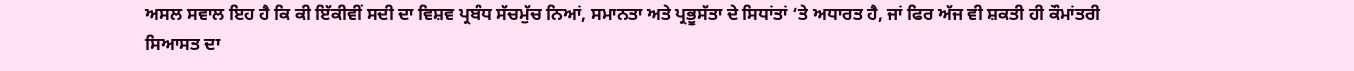ਅਸਲ ਸਵਾਲ ਇਹ ਹੈ ਕਿ ਕੀ ਇੱਕੀਵੀਂ ਸਦੀ ਦਾ ਵਿਸ਼ਵ ਪ੍ਰਬੰਧ ਸੱਚਮੁੱਚ ਨਿਆਂ, ਸਮਾਨਤਾ ਅਤੇ ਪ੍ਰਭੂਸੱਤਾ ਦੇ ਸਿਧਾਂਤਾਂ ‘ਤੇ ਅਧਾਰਤ ਹੈ, ਜਾਂ ਫਿਰ ਅੱਜ ਵੀ ਸ਼ਕਤੀ ਹੀ ਕੌਮਾਂਤਰੀ ਸਿਆਸਤ ਦਾ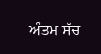ਅੰਤਮ ਸੱਚ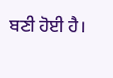ਬਣੀ ਹੋਈ ਹੈ।